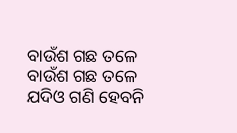ବାଉଁଶ ଗଛ ତଳେ
ବାଉଁଶ ଗଛ ତଳେ
ଯଦିଓ ଗଣି ହେବନି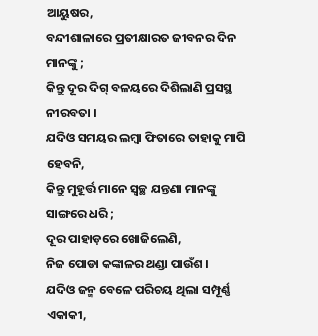ଆୟୁଷର,
ବନ୍ଦୀଶାଳାରେ ପ୍ରତୀକ୍ଷାରତ ଜୀବନର ଦିନ ମାନଙ୍କୁ ;
କିନ୍ତୁ ଦୂର ଦିଗ୍ ବଳୟରେ ଦିଶିଲାଣି ପ୍ରସସ୍ଥ ନୀରବତା ।
ଯଦିଓ ସମୟର ଲମ୍ବା ଫିତାରେ ତାହାକୁ ମାପି ହେବନି,
କିନ୍ତୁ ମୁହୂର୍ତ୍ତ ମାନେ ସ୍ୱଚ୍ଛ ଯନ୍ତଣା ମାନଙ୍କୁ ସାଙ୍ଗରେ ଧରି ;
ଦୂର ପାହାଡ଼ରେ ଖୋଜିଲେଣି,
ନିଜ ପୋଡା କଙ୍କାଳର ଥଣ୍ଡା ପାଉଁଶ ।
ଯଦିଓ ଜନ୍ମ ବେଳେ ପରିଚୟ ଥିଲା ସମ୍ପୂର୍ଣ୍ଣ ଏକାକୀ,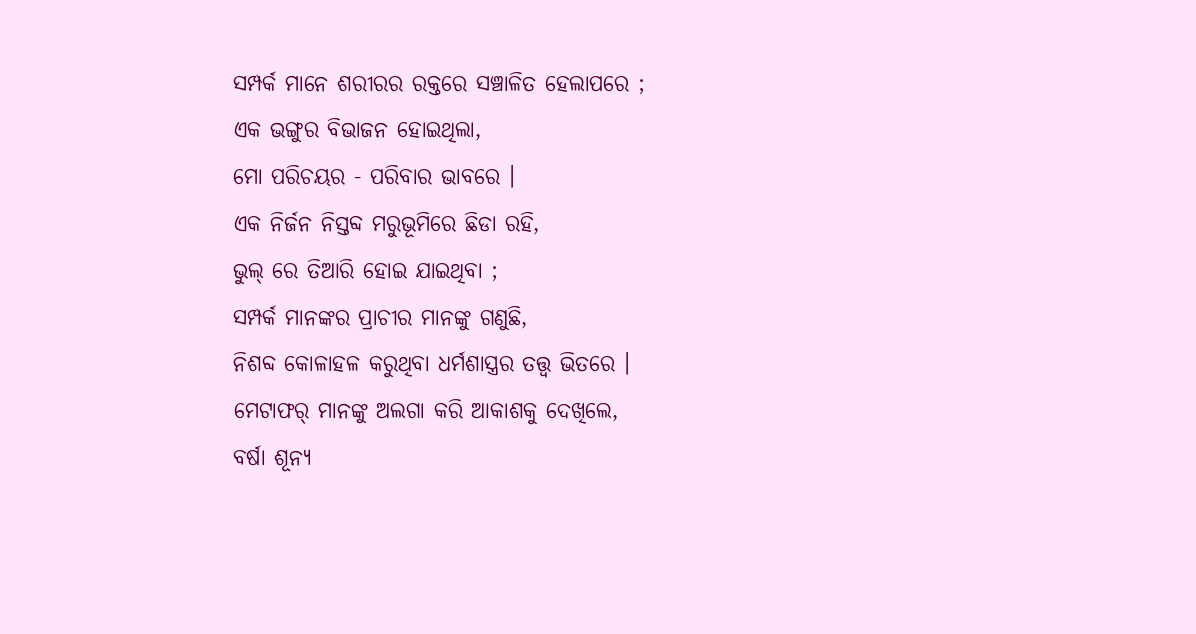ସମ୍ପର୍କ ମାନେ ଶରୀରର ରକ୍ତରେ ସଞ୍ଚାଳିତ ହେଲାପରେ ;
ଏକ ଭଙ୍ଗୁର ବିଭାଜନ ହୋଇଥିଲା,
ମୋ ପରିଚୟର - ପରିବାର ଭାବରେ ।
ଏକ ନିର୍ଜନ ନିସ୍ତବ୍ଦ ମରୁଭୂମିରେ ଛିଡା ରହି,
ଭୁଲ୍ ରେ ତିଆରି ହୋଇ ଯାଇଥିବା ;
ସମ୍ପର୍କ ମାନଙ୍କର ପ୍ରାଚୀର ମାନଙ୍କୁ ଗଣୁଛି,
ନିଶବ୍ଦ କୋଳାହଳ କରୁଥିବା ଧର୍ମଶାସ୍ତ୍ରର ତତ୍ତ୍ୱ ଭିତରେ ।
ମେଟାଫର୍ ମାନଙ୍କୁ ଅଲଗା କରି ଆକାଶକୁ ଦେଖିଲେ,
ବର୍ଷା ଶୂନ୍ୟ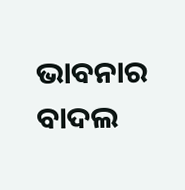ଭାବନାର ବାଦଲ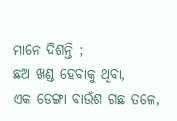ମାନେ ଦିଶନ୍ତି ;
ଛଅ ଖଣ୍ଡ ହେବାକୁ ଥିବା,
ଏକ ଡେଙ୍ଗା ବାଉଁଶ ଗଛ ତଳେ,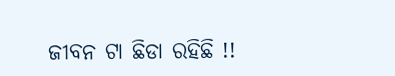ଜୀବନ ଟା ଛିଡା ରହିଛି !!